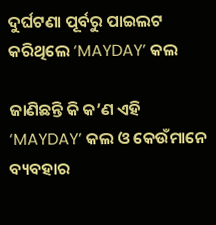ଦୁର୍ଘଟଣା ପୂର୍ବରୁ ପାଇଲଟ କରିଥିଲେ ‘MAYDAY’ କଲ

ଜାଣିଛନ୍ତି କି କ’ଣ ଏହି ‘MAYDAY’ କଲ ଓ କେଉଁମାନେ ବ୍ୟବହାର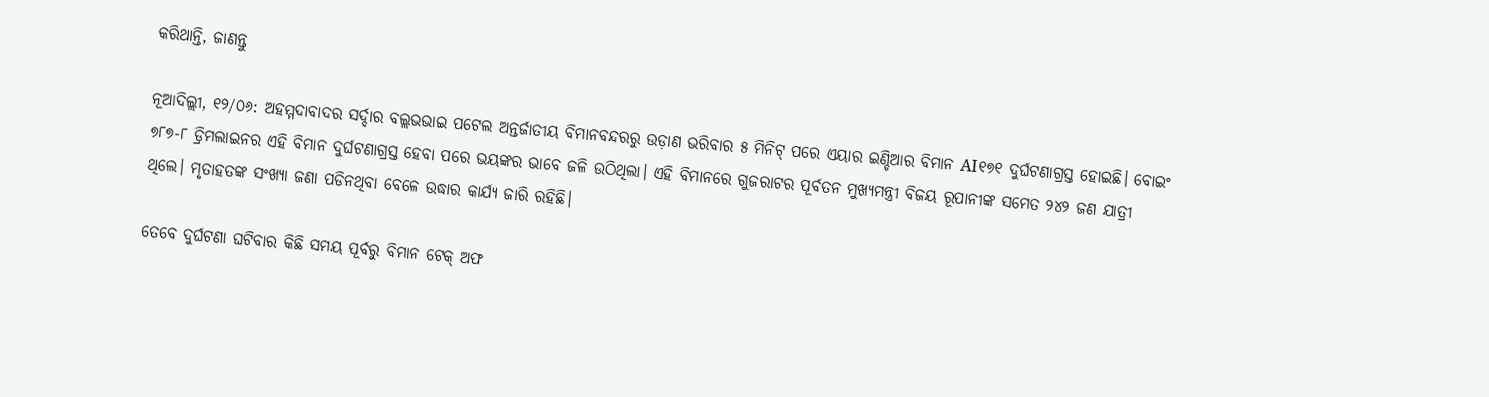କରିଥାନ୍ତି, ଜାଣନ୍ତୁ

ନୂଆଦିଲ୍ଲୀ, ୧୨/୦୬: ଅହମ୍ମଦାବାଦର ସର୍ଦ୍ଦାର ବଲ୍ଲଭଭାଇ ପଟେଲ ଅନ୍ତର୍ଜାତୀୟ ବିମାନବନ୍ଦରରୁ ଉଡ଼ାଣ ଭରିବାର ୫ ମିନିଟ୍ ପରେ ଏୟାର ଇଣ୍ଡିଆର ବିମାନ AI୧୭୧ ଦୁର୍ଘଟଣାଗ୍ରସ୍ତ ହୋଇଛି। ବୋଇଂ ୭୮୭-୮ ଡ୍ରିମଲାଇନର ଏହି ବିମାନ ଦୁର୍ଘଟଣାଗ୍ରସ୍ତ ହେବା ପରେ ଭୟଙ୍କର ଭାବେ ଜଳି ଉଠିଥିଲା। ଏହି ବିମାନରେ ଗୁଜରାଟର ପୂର୍ବତନ ମୁଖ୍ୟମନ୍ତ୍ରୀ ବିଜୟ ରୂପାନୀଙ୍କ ସମେତ ୨୪୨ ଜଣ ଯାତ୍ରୀ ଥିଲେ। ମୃତାହତଙ୍କ ସଂଖ୍ୟା ଜଣା ପଡିନଥିବା ବେଳେ ଉଦ୍ଧାର କାର୍ଯ୍ୟ ଜାରି ରହିଛି।

ତେବେ ଦୁର୍ଘଟଣା ଘଟିବାର କିଛି ସମୟ ପୂର୍ବରୁ ବିମାନ ଟେକ୍ ଅଫ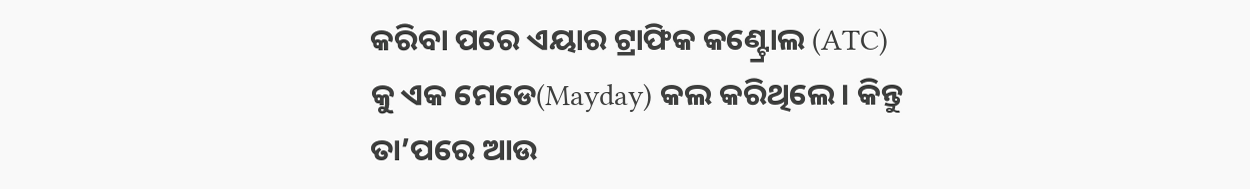କରିବା ପରେ ଏୟାର ଟ୍ରାଫିକ କଣ୍ଟ୍ରୋଲ (ATC) କୁ ଏକ ମେଡେ(Mayday) କଲ କରିଥିଲେ। କିନ୍ତୁ ତା’ପରେ ଆଉ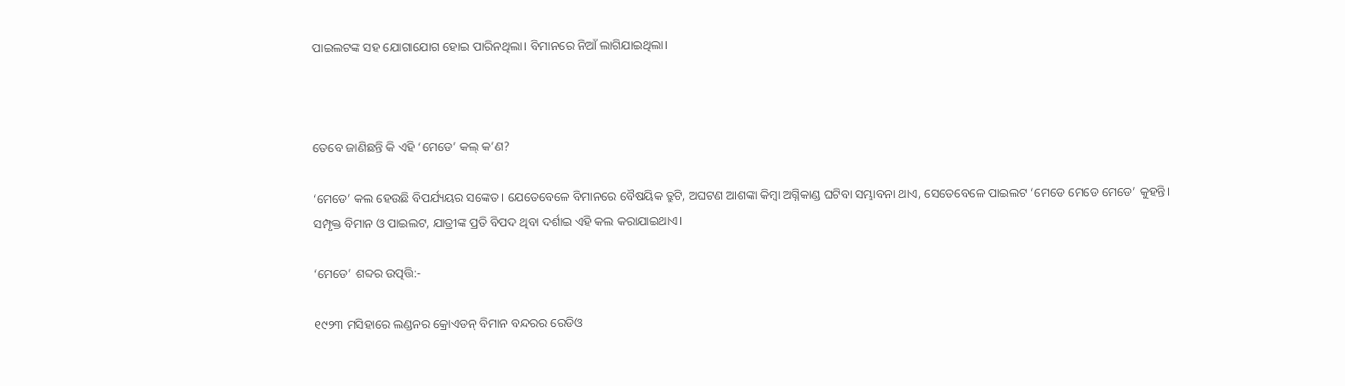ପାଇଲଟଙ୍କ ସହ ଯୋଗାଯୋଗ ହୋଇ ପାରିନଥିଲା। ବିମାନରେ ନିଆଁ ଲାଗିଯାଇଥିଲା।



ତେବେ ଜାଣିଛନ୍ତି କି ଏହି ‘ମେଡେ’ କଲ୍ କ’ଣ?

‘ମେଡେ’ କଲ ହେଉଛି ବିପର୍ଯ୍ୟୟର ସଙ୍କେତ। ଯେତେବେଳେ ବିମାନରେ ବୈଷୟିକ ତ୍ରୁଟି, ଅଘଟଣ ଆଶଙ୍କା କିମ୍ବା ଅଗ୍ନିକାଣ୍ଡ ଘଟିବା ସମ୍ଭାବନା ଥାଏ, ସେତେବେଳେ ପାଇଲଟ ‘ମେଡେ ମେଡେ ମେଡେ’ କୁହନ୍ତି। ସମ୍ପୃକ୍ତ ବିମାନ ଓ ପାଇଲଟ, ଯାତ୍ରୀଙ୍କ ପ୍ରତି ବିପଦ ଥିବା ଦର୍ଶାଇ ଏହି କଲ କରାଯାଇଥାଏ।

‘ମେଡେ’ ଶବ୍ଦର ଉତ୍ପତ୍ତି:-

୧୯୨୩ ମସିହାରେ ଲଣ୍ଡନର କ୍ରୋଏଡନ୍ ବିମାନ ବନ୍ଦରର ରେଡିଓ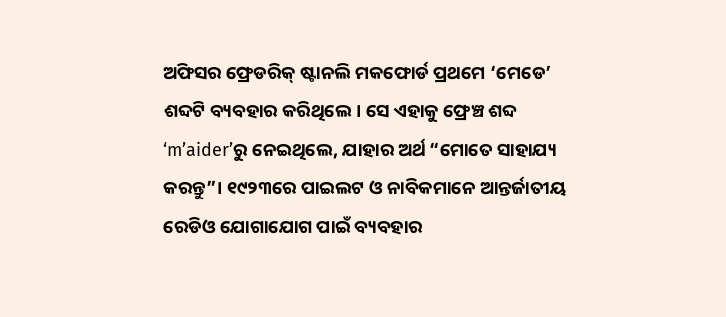ଅଫିସର ଫ୍ରେଡରିକ୍ ଷ୍ଟାନଲି ମକଫୋର୍ଡ ପ୍ରଥମେ ‘ମେଡେ’ ଶବ୍ଦଟି ବ୍ୟବହାର କରିଥିଲେ। ସେ ଏହାକୁ ଫ୍ରେଞ୍ଚ ଶବ୍ଦ ‘m’aider’ରୁ ନେଇଥିଲେ, ଯାହାର ଅର୍ଥ “ମୋତେ ସାହାଯ୍ୟ କରନ୍ତୁ”। ୧୯୨୩ରେ ପାଇଲଟ ଓ ନାବିକମାନେ ଆନ୍ତର୍ଜାତୀୟ ରେଡିଓ ଯୋଗାଯୋଗ ପାଇଁ ବ୍ୟବହାର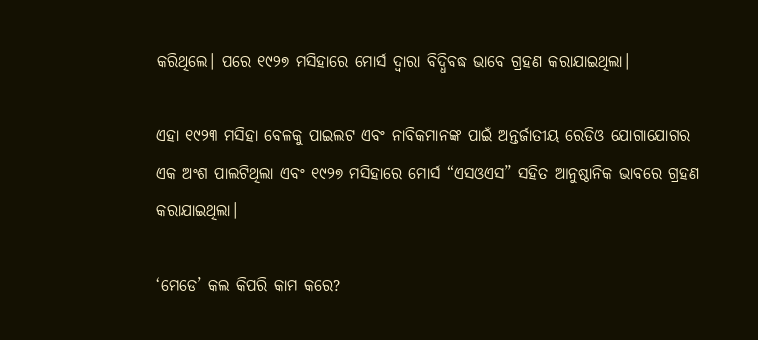କରିଥିଲେ। ପରେ ୧୯୨୭ ମସିହାରେ ମୋର୍ସ ଦ୍ୱାରା ବିଦ୍ଧିବଦ୍ଧ ଭାବେ ଗ୍ରହଣ କରାଯାଇଥିଲା।

ଏହା ୧୯୨୩ ମସିହା ବେଳକୁ ପାଇଲଟ ଏବଂ ନାବିକମାନଙ୍କ ପାଇଁ ଅନ୍ତର୍ଜାତୀୟ ରେଡିଓ ଯୋଗାଯୋଗର ଏକ ଅଂଶ ପାଲଟିଥିଲା ଏବଂ ୧୯୨୭ ମସିହାରେ ମୋର୍ସ “ଏସଓଏସ” ସହିତ ଆନୁଷ୍ଠାନିକ ଭାବରେ ଗ୍ରହଣ କରାଯାଇଥିଲା।

‘ମେଡେ’ କଲ କିପରି କାମ କରେ?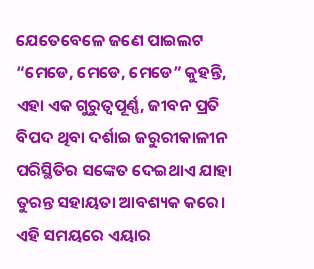ଯେତେବେଳେ ଜଣେ ପାଇଲଟ “ମେଡେ, ମେଡେ, ମେଡେ” କୁହନ୍ତି, ଏହା ଏକ ଗୁରୁତ୍ୱପୂର୍ଣ୍ଣ, ଜୀବନ ପ୍ରତି ବିପଦ ଥିବା ଦର୍ଶାଇ ଜରୁରୀକାଳୀନ ପରିସ୍ଥିତିର ସଙ୍କେତ ଦେଇଥାଏ ଯାହା ତୁରନ୍ତ ସହାୟତା ଆବଶ୍ୟକ କରେ। ଏହି ସମୟରେ ଏୟାର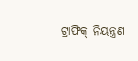ଟ୍ରାଫିକ୍ ନିୟନ୍ତ୍ରଣ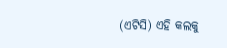(ଏଟିସି) ଏହି କଲକୁ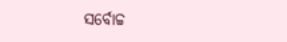ସର୍ବୋଚ୍ଚ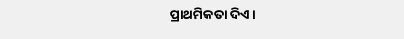ପ୍ରାଥମିକତା ଦିଏ।